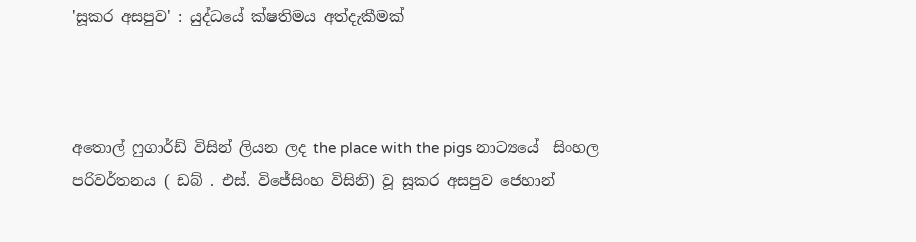'සූකර අසපුව' : යුද්ධයේ ක්ෂතිමය අත්දැකීමක්



අතොල් ෆුගාර්ඩ් විසින් ලියන ලද the place with the pigs නාට්‍යයේ  සිංහල පරිවර්තනය ( ඩබ් . එස්. විජේසිංහ විසිනි) වූ සූකර අසපුව ජෙහාන්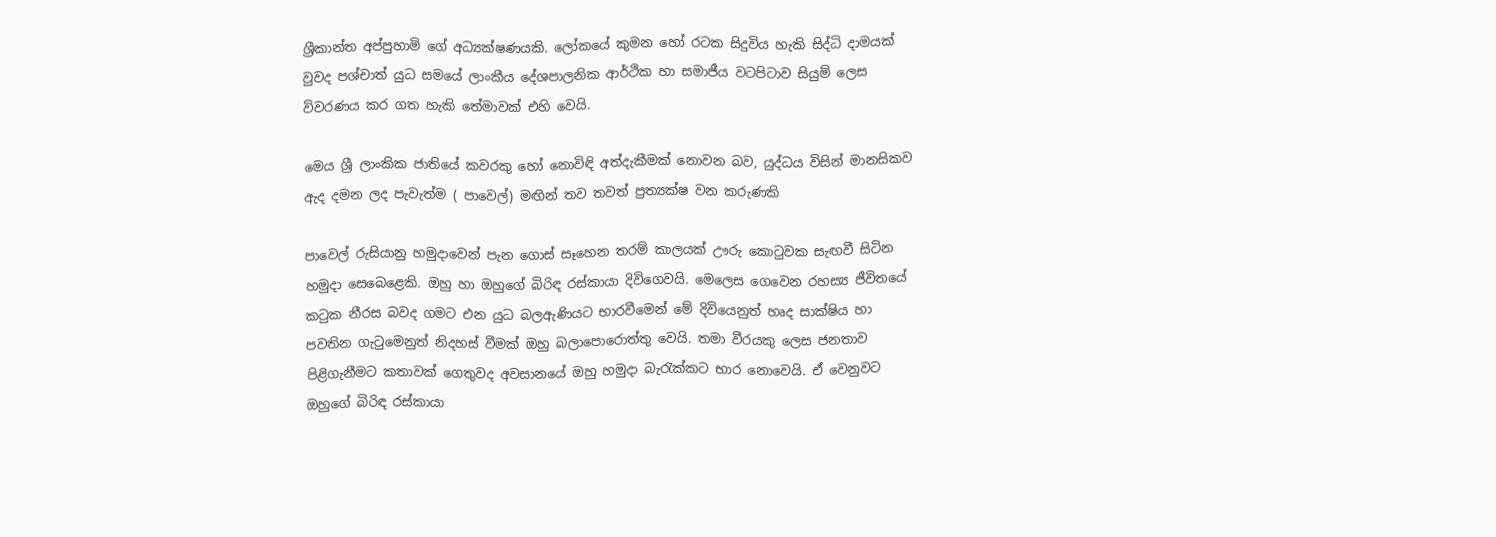ශ්‍රීකාන්ත අප්පුහාමි ගේ අධ්‍යක්ෂණයකි. ලෝකයේ කුමන හෝ රටක සිදුවිය හැකි සිද්ධි දාමයක් වුවද පශ්චාත් යුධ සමයේ ලාංකීය දේශපාලනික ආර්ථික හා සමාජීය වටපිටාව සියුම් ලෙස විවරණය කර ගත හැකි තේමාවක් එහි වෙයි.

මෙය ශ්‍රී ලාංකික ජාතියේ කවරකු හෝ නොවිඳි අත්දැකීමක් නොවන බව, යුද්ධය විසින් මානසිකව ඇද දමන ලද පැවැත්ම ( පාවෙල්) මඟින් තව තවත් ප්‍රත්‍යක්ෂ වන කරුණකි

පාවෙල් රුසියානු හමුදාවෙන් පැන ගොස් සෑහෙන තරම් කාලයක් ඌරු කොටුවක සැඟවී සිටින හමුදා සෙබෙළෙකි. ඔහු හා ඔහුගේ බිරිඳ රස්කායා දිවිගෙවයි. මෙලෙස ගෙවෙන රහස්‍ය ජීවිතයේ කටුක නීරස බවද ගමට එන යුධ බලඇණියට භාරවීමෙන් මේ දිවියෙනුත් හෘද සාක්ෂිය හා පවතින ගැටුමෙනුත් නිදහස් වීමක් ඔහු බලාපොරොත්තු වෙයි. තමා වීරයකු ලෙස ජනතාව පිළිගැනීමට කතාවක් ගෙතුවද අවසානයේ ඔහු හමුදා බැරැක්කට භාර නොවෙයි. ඒ වෙනුවට ඔහුගේ බිරිඳ රස්කායා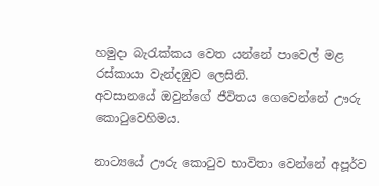හමුදා බැරැක්කය වෙත යන්නේ පාවෙල් මළ රස්කායා වැන්දඹුව ලෙසිනි.
අවසානයේ ඔවුන්ගේ ජීවිතය ගෙවෙන්නේ ඌරු කොටුවෙහිමය.

නාට්‍යයේ ඌරු කොටුව භාවිතා වෙන්නේ අපූර්ව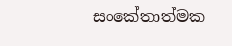සංකේතාත්මක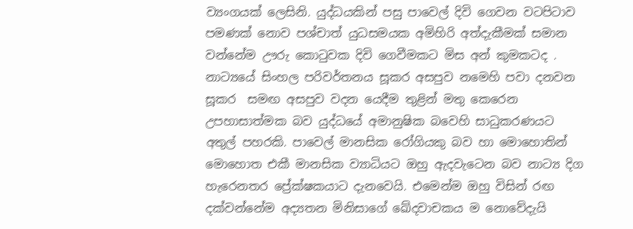ව්‍යංගයක් ලෙසිනි. යුද්ධයකින් පසු පාවෙල් දිවි ගෙවන වටපිටාව පමණක් නොව පශ්චාත් යුධසමයක අමිහිරි අත්දැකීමක් සමාන වන්නේම ඌරු කොටුවක දිවි ගෙවීමකට මිස අන් කුමකටද . නාට්‍යයේ සිංහල පරිවර්තනය සූකර අසපුව නමෙහි පවා දනවන සූකර  සමඟ අසපුව වදන යෙදීම තුළින් මතු කෙරෙන උපහාසාත්මක බව යුද්ධයේ අමානුෂික බවෙහි සාධුකරණයට අතුල් පහරකි. පාවෙල් මානසික රෝගියකු බව හා මොහොතින් මොහොත එකී මානසික ව්‍යාධියට ඔහු ඇදවැටෙන බව නාට්‍ය දිග හැරෙනතර ප්‍රේක්ෂකයාට දැනවෙයි. එමෙන්ම ඔහු විසින් රඟ දක්වන්නේම අද්‍යතන මිනිසාගේ ඛේදවාචකය ම නොවේදැයි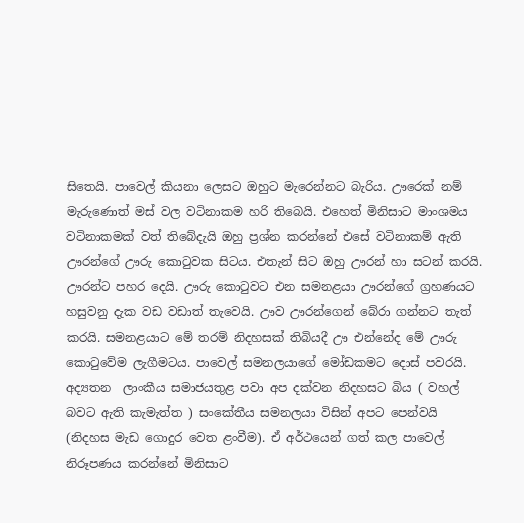සිතෙයි. පාවෙල් කියනා ලෙසට ඔහුට මැරෙන්නට බැරිය. ඌරෙක් නම් මැරුණොත් මස් වල වටිනාකම හරි තිබෙයි. එහෙත් මිනිසාට මාංශමය වටිනාකමක් වත් තිබේදැයි ඔහු ප්‍රශ්න කරන්නේ එසේ වටිනාකම් ඇති ඌරන්ගේ ඌරු කොටුවක සිටය. එතැන් සිට ඔහු ඌරන් හා සටන් කරයි. ඌරන්ට පහර දෙයි. ඌරු කොටුවට එන සමනළයා ඌරන්ගේ ග්‍රහණයට හසුවනු දැක වඩ වඩාත් තැවෙයි. ඌව ඌරන්ගෙන් බේරා ගන්නට තැත් කරයි. සමනළයාට මේ තරම් නිදහසක් තිබියදී ඌ එන්නේද මේ ඌරු කොටුවේම ලැගීමටය. පාවෙල් සමනලයාගේ මෝඩකමට දොස් පවරයි.  අද්‍යතන  ලාංකීය සමාජයතුළ පවා අප දක්වන නිදහසට බිය ( වහල් බවට ඇති කැමැත්ත ) සංකේතීය සමනලයා විසින් අපට පෙන්වයි (නිදහස මැඩ ගොදුර වෙත ළංවීම). ඒ අර්ථයෙන් ගත් කල පාවෙල් නිරූපණය කරන්නේ මිනිසාට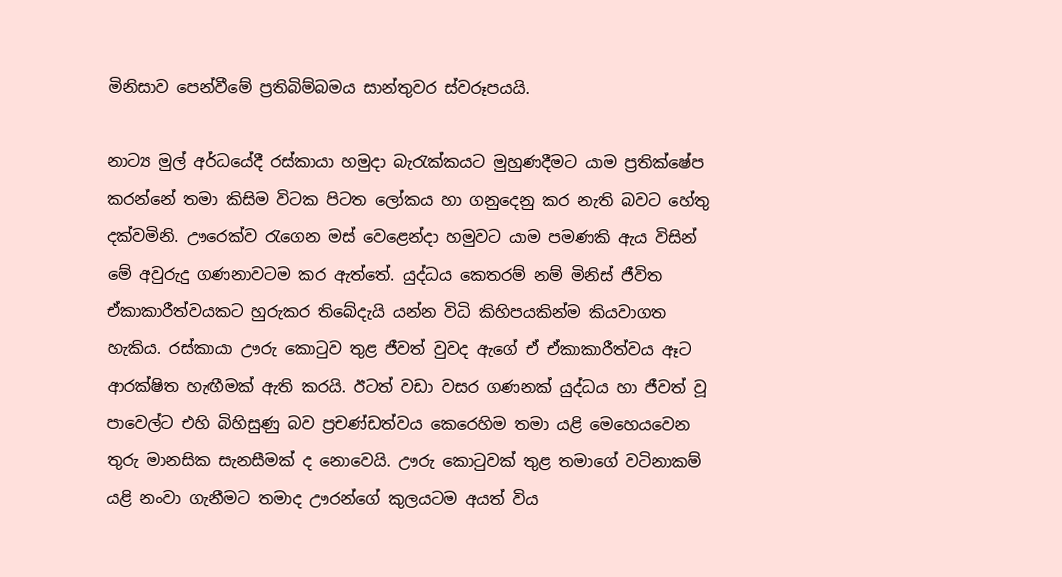මිනිසාව පෙන්වීමේ ප්‍රතිබිම්බමය සාන්තුවර ස්වරූපයයි.

නාට්‍ය මුල් අර්ධයේදී රස්කායා හමුදා බැරැක්කයට මුහුණදීමට යාම ප්‍රතික්ෂේප කරන්නේ තමා කිසිම විටක පිටත ලෝකය හා ගනුදෙනු කර නැති බවට හේතු දක්වමිනි. ඌරෙක්ව රැගෙන මස් වෙළෙන්දා හමුවට යාම පමණකි ඇය විසින් මේ අවුරුදු ගණනාවටම කර ඇත්තේ. යුද්ධය කෙතරම් නම් මිනිස් ජීවිත ඒකාකාරීත්වයකට හුරුකර තිබේදැයි යන්න විධි කිහිපයකින්ම කියවාගත හැකිය. රස්කායා ඌරු කොටුව තුළ ජීවත් වුවද ඇගේ ඒ ඒකාකාරීත්වය ඈට ආරක්ෂිත හැඟීමක් ඇති කරයි. ඊටත් වඩා වසර ගණනක් යුද්ධය හා ජීවත් වූ පාවෙල්ට එහි බිහිසුණු බව ප්‍රචණ්ඩත්වය කෙරෙහිම තමා යළි මෙහෙයවෙන තුරු මානසික සැනසීමක් ද නොවෙයි. ඌරු කොටුවක් තුළ තමාගේ වටිනාකම් යළි නංවා ගැනීමට තමාද ඌරන්ගේ කුලයටම අයත් විය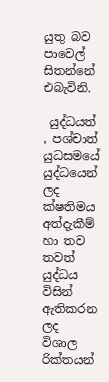යුතු බව පාවෙල් සිතන්නේ එබැවිනි.

 යුද්ධයත් , පශ්චාත් යුධසමයේ යුද්ධයෙන් ලද ක්ෂතිමය අත්දැකීම් හා තව තවත් යුද්ධය විසින් ඇතිකරන ලද විශාල රික්තයන්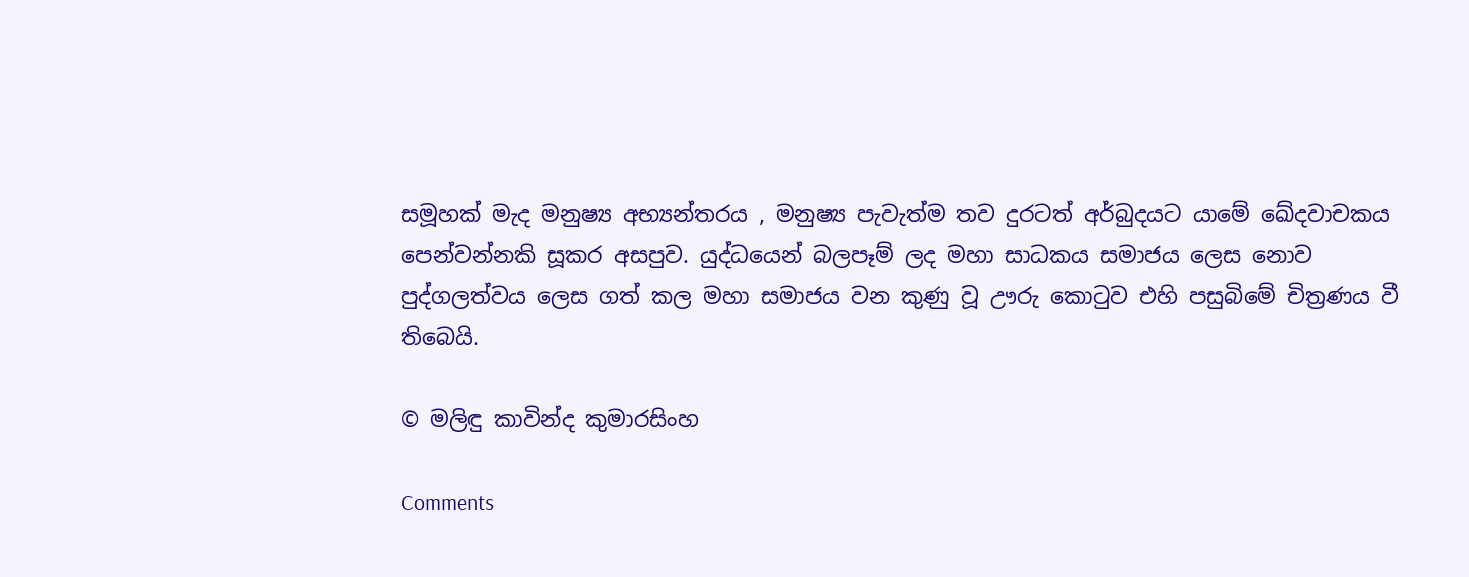සමූහක් මැද මනුෂ්‍ය අභ්‍යන්තරය , මනුෂ්‍ය පැවැත්ම තව දුරටත් අර්බුදයට යාමේ ඛේදවාචකය පෙන්වන්නකි සූකර අසපුව. යුද්ධයෙන් බලපෑම් ලද මහා සාධකය සමාජය ලෙස නොව පුද්ගලත්වය ලෙස ගත් කල මහා සමාජය වන කුණු වූ ඌරු කොටුව එහි පසුබිමේ චිත්‍රණය වී තිබෙයි.

© මලිඳු කාවින්ද කුමාරසිංහ

Comments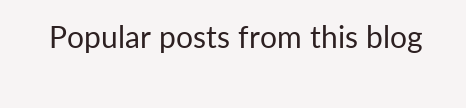Popular posts from this blog